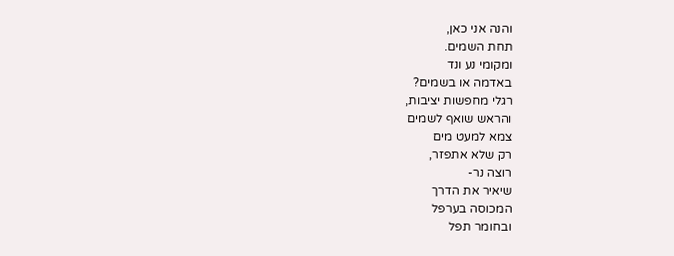והנה אני כאן,
תחת השמים.
ומקומי נע ונד
באדמה או בשמים?
רגלי מחפשות יציבות,
והראש שואף לשמים
צמא למעט מים
רק שלא אתפזר,
רוצה נר-
שיאיר את הדרך
המכוסה בערפל
ובחומר תפל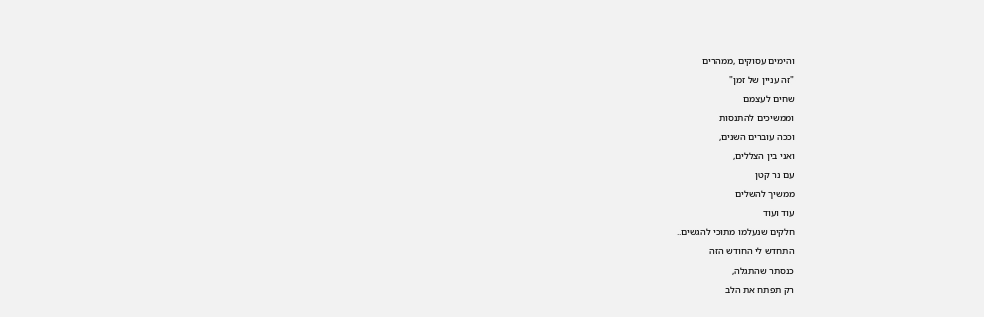והימים עסוקים ,ממהרים
"זה עניין של זמן"
שחים לעצמם
וממשיכים להתנסות
וככה עוברים השנים,
ואני בין הצללים,
עם נר קטן
ממשיך להשלים
עוד ועוד
חלקים שנעלמו מתוכי להגשים..
התחדש לי החודש הזה
כנסתר שהתגלה,
רק תפתח את הלב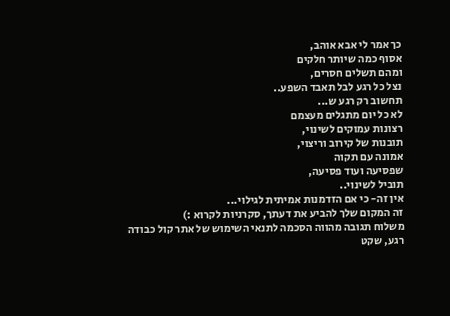כך אמר לי אבא אוהב,
אסוף כמה שיותר חלקים
ומהם תשלים חסרים,
נצל כל רגע לבל תאבד השפע..
תחשוב רק רגע ש...
לא כל יום מתגלים מעצמם
רצונות עמוקים לשינוי,
תובנות של קירוב וריצוי,
אמונה עם תקוה
שפסיעה ועוד פסיעה,
תוביל לשינוי..
אין זה- כי אם הזדמנות אמיתית לגילוי...
זה המקום שלך להביע את דעתך, סקרניות לקרוא :)
משלוח תגובה מהווה הסכמה לתנאי השימוש של אתר קול כבודה
רגע, שקט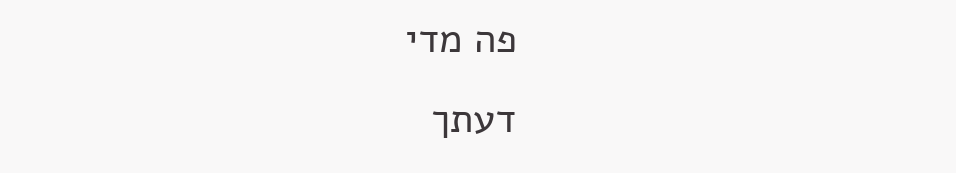פה מדי
דעתך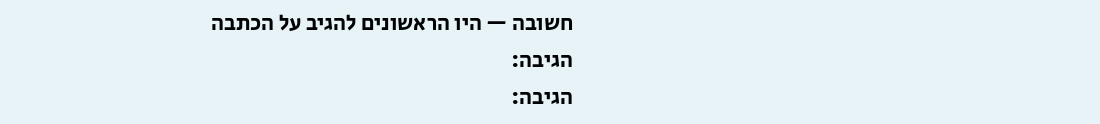חשובה — היו הראשונים להגיב על הכתבה
הגיבה:
הגיבה: